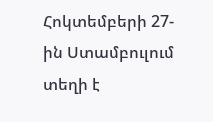Հոկտեմբերի 27-ին Ստամբուլում տեղի է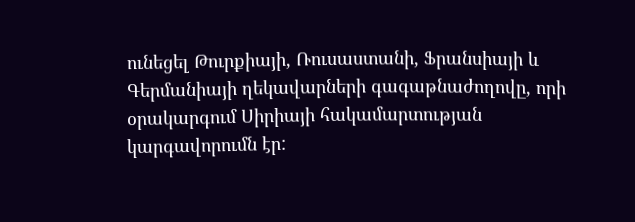ունեցել Թուրքիայի, Ռուսաստանի, Ֆրանսիայի և Գերմանիայի ղեկավարների գագաթնաժողովը, որի օրակարգում Սիրիայի հակամարտության կարգավորումն էր: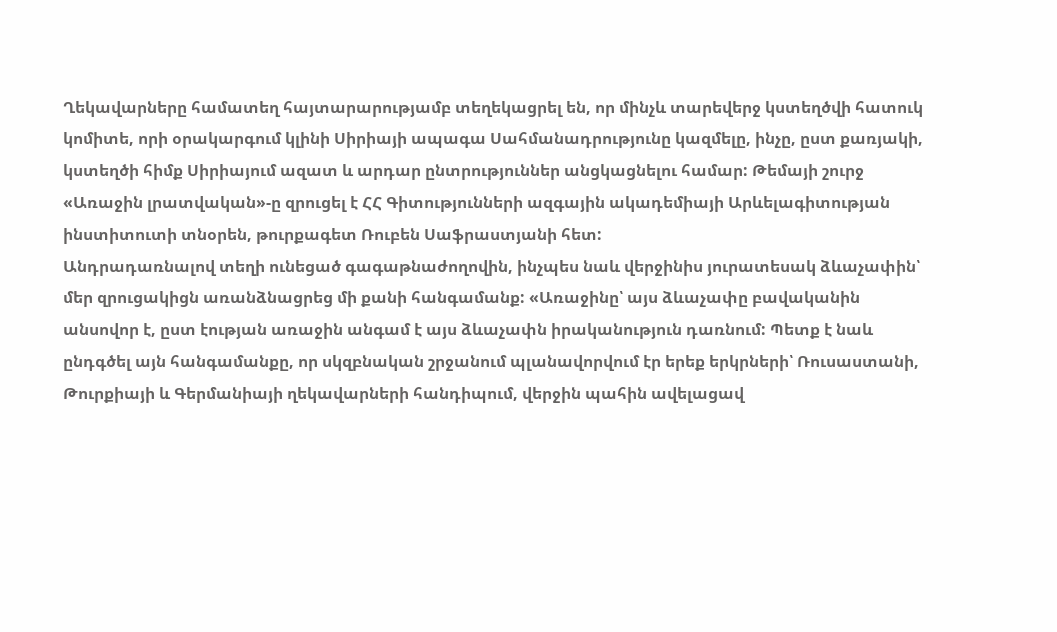Ղեկավարները համատեղ հայտարարությամբ տեղեկացրել են, որ մինչև տարեվերջ կստեղծվի հատուկ կոմիտե, որի օրակարգում կլինի Սիրիայի ապագա Սահմանադրությունը կազմելը, ինչը, ըստ քառյակի, կստեղծի հիմք Սիրիայում ազատ և արդար ընտրություններ անցկացնելու համար: Թեմայի շուրջ «Առաջին լրատվական»-ը զրուցել է ՀՀ Գիտությունների ազգային ակադեմիայի Արևելագիտության ինստիտուտի տնօրեն, թուրքագետ Ռուբեն Սաֆրաստյանի հետ:
Անդրադառնալով տեղի ունեցած գագաթնաժողովին, ինչպես նաև վերջինիս յուրատեսակ ձևաչափին՝ մեր զրուցակիցն առանձնացրեց մի քանի հանգամանք: «Առաջինը՝ այս ձևաչափը բավականին անսովոր է, ըստ էության առաջին անգամ է այս ձևաչափն իրականություն դառնում: Պետք է նաև ընդգծել այն հանգամանքը, որ սկզբնական շրջանում պլանավորվում էր երեք երկրների՝ Ռուսաստանի, Թուրքիայի և Գերմանիայի ղեկավարների հանդիպում, վերջին պահին ավելացավ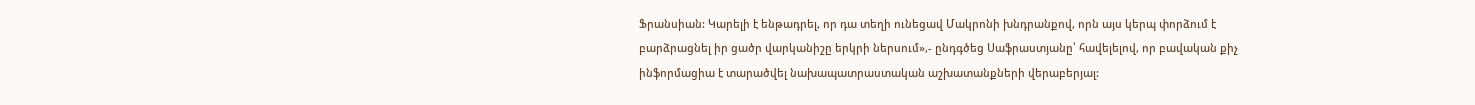Ֆրանսիան: Կարելի է ենթադրել, որ դա տեղի ունեցավ Մակրոնի խնդրանքով, որն այս կերպ փորձում է բարձրացնել իր ցածր վարկանիշը երկրի ներսում»,- ընդգծեց Սաֆրաստյանը՝ հավելելով, որ բավական քիչ ինֆորմացիա է տարածվել նախապատրաստական աշխատանքների վերաբերյալ: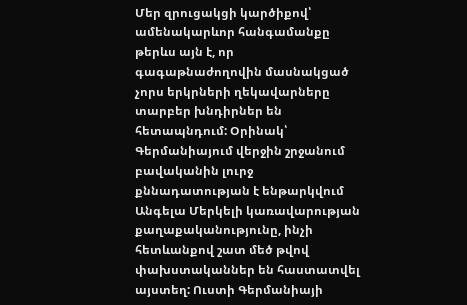Մեր զրուցակցի կարծիքով՝ ամենակարևոր հանգամանքը թերևս այն է, որ գագաթնաժողովին մասնակցած չորս երկրների ղեկավարները տարբեր խնդիրներ են հետապնդում: Օրինակ՝ Գերմանիայում վերջին շրջանում բավականին լուրջ քննադատության է ենթարկվում Անգելա Մերկելի կառավարության քաղաքականությունը, ինչի հետևանքով շատ մեծ թվով փախստականներ են հաստատվել այստեղ: Ուստի Գերմանիայի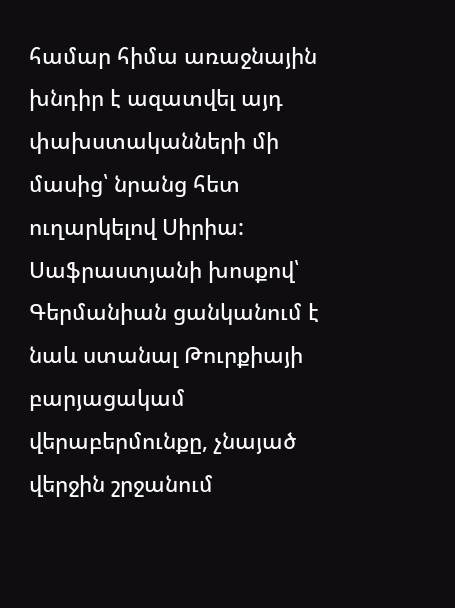համար հիմա առաջնային խնդիր է ազատվել այդ փախստականների մի մասից՝ նրանց հետ ուղարկելով Սիրիա: Սաֆրաստյանի խոսքով՝ Գերմանիան ցանկանում է նաև ստանալ Թուրքիայի բարյացակամ վերաբերմունքը, չնայած վերջին շրջանում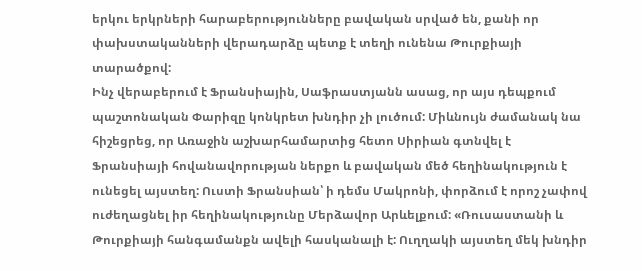երկու երկրների հարաբերությունները բավական սրված են, քանի որ փախստականների վերադարձը պետք է տեղի ունենա Թուրքիայի տարածքով:
Ինչ վերաբերում է Ֆրանսիային, Սաֆրաստյանն ասաց, որ այս դեպքում պաշտոնական Փարիզը կոնկրետ խնդիր չի լուծում: Միևնույն ժամանակ նա հիշեցրեց, որ Առաջին աշխարհամարտից հետո Սիրիան գտնվել է Ֆրանսիայի հովանավորության ներքո և բավական մեծ հեղինակություն է ունեցել այստեղ: Ուստի Ֆրանսիան՝ ի դեմս Մակրոնի, փորձում է որոշ չափով ուժեղացնել իր հեղինակությունը Մերձավոր Արևելքում: «Ռուսաստանի և Թուրքիայի հանգամանքն ավելի հասկանալի է: Ուղղակի այստեղ մեկ խնդիր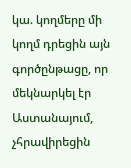կա. կողմերը մի կողմ դրեցին այն գործընթացը, որ մեկնարկել էր Աստանայում, չհրավիրեցին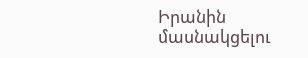Իրանին մասնակցելու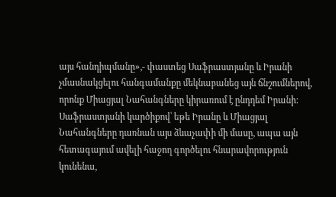այս հանդիպմանը»,- փաստեց Սաֆրաստյանը և Իրանի չմասնակցելու հանգամանքը մեկնաբանեց այն ճնշումներով, որոնք Միացյալ Նահանգները կիրառում է ընդդեմ Իրանի:
Սաֆրաստյանի կարծիքով՝ եթե Իրանը և Միացյալ Նահանգները դառնան այս ձևաչափի մի մասը, ապա այն հետագայում ավելի հաջող գործելու հնարավորություն կունենա,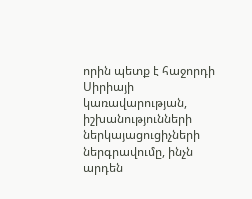որին պետք է հաջորդի Սիրիայի կառավարության, իշխանությունների ներկայացուցիչների ներգրավումը, ինչն արդեն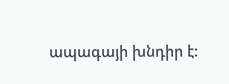ապագայի խնդիր է: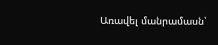Առավել մանրամասն՝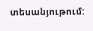տեսանյութում: